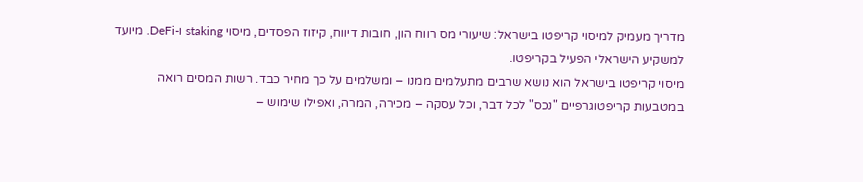מדריך מעמיק למיסוי קריפטו בישראל: שיעורי מס רווח הון, חובות דיווח, קיזוז הפסדים, מיסוי staking ו-DeFi. מיועד למשקיע הישראלי הפעיל בקריפטו.
מיסוי קריפטו בישראל הוא נושא שרבים מתעלמים ממנו – ומשלמים על כך מחיר כבד. רשות המסים רואה במטבעות קריפטוגרפיים "נכס" לכל דבר, וכל עסקה – מכירה, המרה, ואפילו שימוש –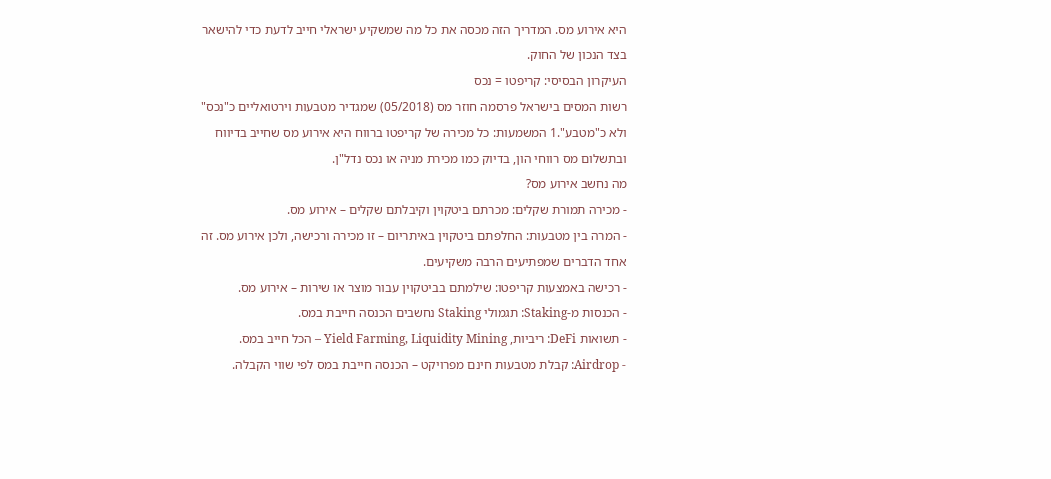היא אירוע מס. המדריך הזה מכסה את כל מה שמשקיע ישראלי חייב לדעת כדי להישאר בצד הנכון של החוק.
העיקרון הבסיסי: קריפטו = נכס
רשות המסים בישראל פרסמה חוזר מס (05/2018) שמגדיר מטבעות וירטואליים כ"נכס" ולא כ"מטבע".1 המשמעות: כל מכירה של קריפטו ברווח היא אירוע מס שחייב בדיווח ובתשלום מס רווחי הון, בדיוק כמו מכירת מניה או נכס נדל"ן.
מה נחשב אירוע מס?
- מכירה תמורת שקלים: מכרתם ביטקוין וקיבלתם שקלים – אירוע מס.
- המרה בין מטבעות: החלפתם ביטקוין באיתריום – זו מכירה ורכישה, ולכן אירוע מס. זה אחד הדברים שמפתיעים הרבה משקיעים.
- רכישה באמצעות קריפטו: שילמתם בביטקוין עבור מוצר או שירות – אירוע מס.
- הכנסות מ-Staking: תגמולי Staking נחשבים הכנסה חייבת במס.
- תשואות DeFi: ריביות, Yield Farming, Liquidity Mining – הכל חייב במס.
- Airdrop: קבלת מטבעות חינם מפרויקט – הכנסה חייבת במס לפי שווי הקבלה.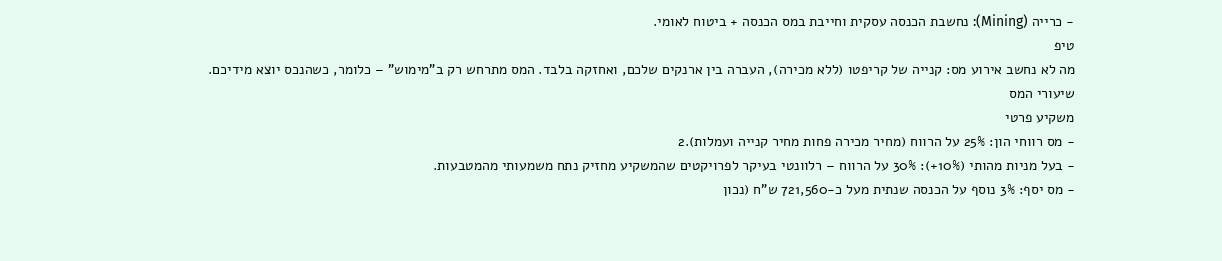- כרייה (Mining): נחשבת הכנסה עסקית וחייבת במס הכנסה + ביטוח לאומי.
טיפ
מה לא נחשב אירוע מס: קנייה של קריפטו (ללא מכירה), העברה בין ארנקים שלכם, ואחזקה בלבד. המס מתרחש רק ב"מימוש" – כלומר, כשהנכס יוצא מידיכם.
שיעורי המס
משקיע פרטי
- מס רווחי הון: 25% על הרווח (מחיר מכירה פחות מחיר קנייה ועמלות).2
- בעל מניות מהותי (10%+): 30% על הרווח – רלוונטי בעיקר לפרויקטים שהמשקיע מחזיק נתח משמעותי מהמטבעות.
- מס יסף: 3% נוסף על הכנסה שנתית מעל כ-721,560 ש"ח (נכון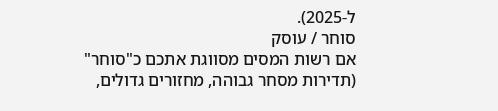ל-2025).
סוחר / עוסק
אם רשות המסים מסווגת אתכם כ"סוחר" (תדירות מסחר גבוהה, מחזורים גדולים,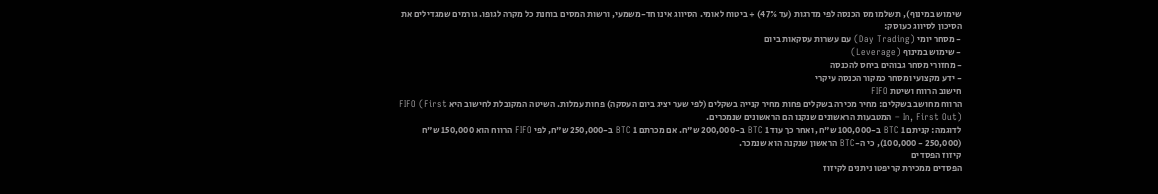שימוש במינוף), תשלמו מס הכנסה לפי מדרגות (עד 47%) + ביטוח לאומי. הסיווג אינו חד-משמעי, ורשות המסים בוחנת כל מקרה לגופו. גורמים שמגדילים את הסיכון לסיווג כעוסק:
- מסחר יומי (Day Trading) עם עשרות עסקאות ביום
- שימוש במינוף (Leverage)
- מחזורי מסחר גבוהים ביחס להכנסה
- ידע מקצועי ומסחר כמקור הכנסה עיקרי
חישוב הרווח ושיטת FIFO
הרווח מחושב בשקלים: מחיר מכירה בשקלים פחות מחיר קנייה בשקלים (לפי שער יציג ביום העסקה) פחות עמלות. השיטה המקובלת לחישוב היא FIFO (First In, First Out) – המטבעות הראשונים שנקנו הם הראשונים שנמכרים.
לדוגמה: קניתם 1 BTC ב-100,000 ש"ח, ואחר כך עוד 1 BTC ב-200,000 ש"ח. אם מכרתם 1 BTC ב-250,000 ש"ח, לפי FIFO הרווח הוא 150,000 ש"ח (250,000 - 100,000), כי ה-BTC הראשון שנקנה הוא שנמכר.
קיזוז הפסדים
הפסדים ממכירת קריפטו ניתנים לקיזוז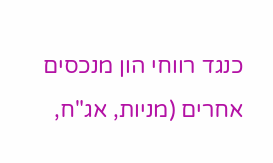כנגד רווחי הון מנכסים אחרים (מניות, אג"ח,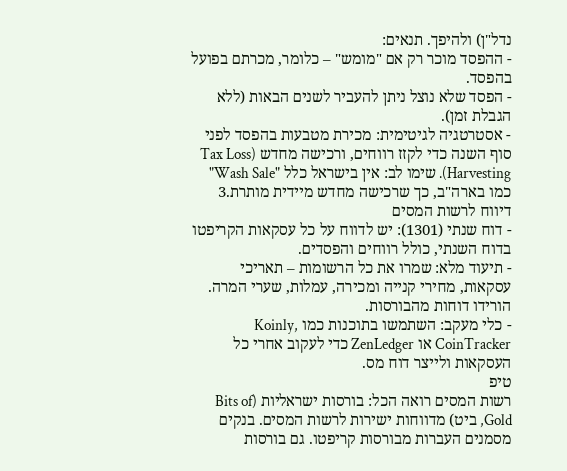נדל"ן) ולהיפך. תנאים:
- ההפסד מוכר רק אם "מומש" – כלומר, מכרתם בפועל בהפסד.
- הפסד שלא נוצל ניתן להעביר לשנים הבאות (ללא הגבלת זמן).
- אסטרטגיה לגיטימית: מכירת מטבעות בהפסד לפני סוף השנה כדי לקזז רווחים, ורכישה מחדש (Tax Loss Harvesting). שימו לב: אין בישראל כלל "Wash Sale" כמו בארה"ב, כך שרכישה מחדש מיידית מותרת.3
דיווח לרשות המסים
- דוח שנתי (1301): יש לדווח על כל עסקאות הקריפטו בדוח השנתי, כולל רווחים והפסדים.
- תיעוד מלא: שמרו את כל הרשומות – תאריכי עסקאות, מחירי קנייה ומכירה, עמלות, שערי המרה. הורידו דוחות מהבורסות.
- כלי מעקב: השתמשו בתוכנות כמו Koinly, CoinTracker או ZenLedger כדי לעקוב אחרי כל העסקאות ולייצר דוח מס.
טיפ
רשות המסים רואה הכל: בורסות ישראליות (Bits of Gold, ביט) מדווחות ישירות לרשות המסים. בנקים מסמנים העברות מבורסות קריפטו. גם בורסות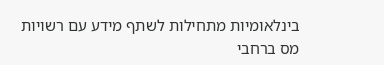בינלאומיות מתחילות לשתף מידע עם רשויות מס ברחבי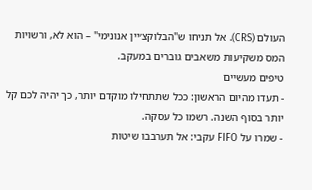העולם (CRS). אל תניחו ש"הבלוקצ׳יין אנונימי" – הוא לא, ורשויות המס משקיעות משאבים גוברים במעקב.
טיפים מעשיים
- תעדו מהיום הראשון: ככל שתתחילו מוקדם יותר, כך יהיה לכם קל יותר בסוף השנה. רשמו כל עסקה.
- שמרו על FIFO עקבי: אל תערבבו שיטות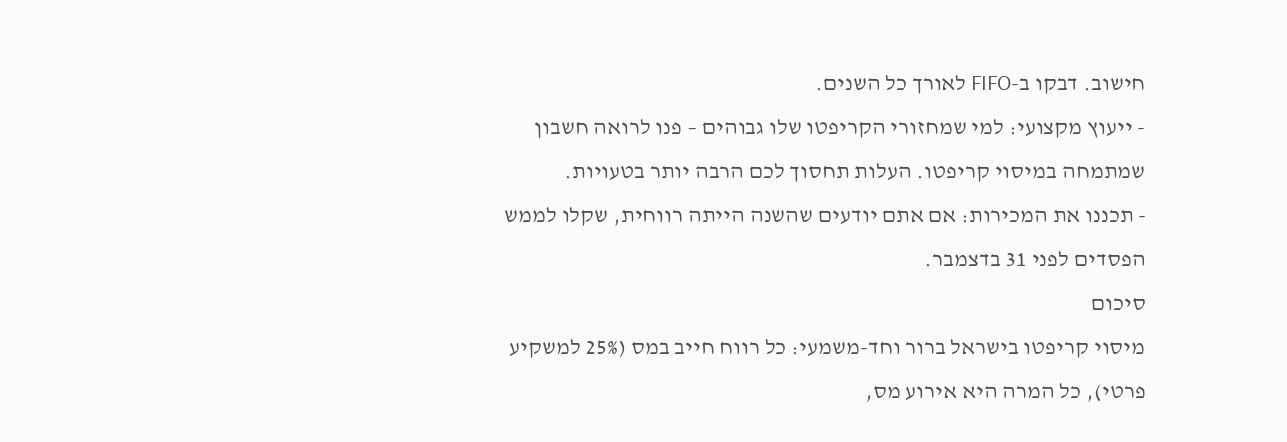חישוב. דבקו ב-FIFO לאורך כל השנים.
- ייעוץ מקצועי: למי שמחזורי הקריפטו שלו גבוהים – פנו לרואה חשבון שמתמחה במיסוי קריפטו. העלות תחסוך לכם הרבה יותר בטעויות.
- תכננו את המכירות: אם אתם יודעים שהשנה הייתה רווחית, שקלו לממש הפסדים לפני 31 בדצמבר.
סיכום
מיסוי קריפטו בישראל ברור וחד-משמעי: כל רווח חייב במס (25% למשקיע פרטי), כל המרה היא אירוע מס,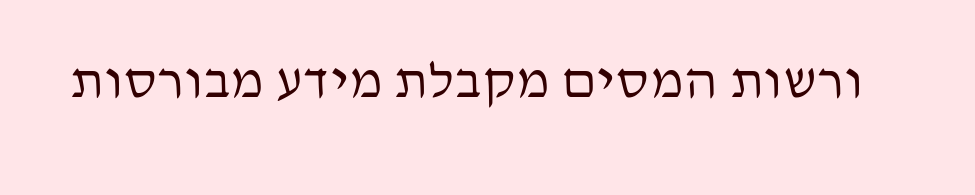ורשות המסים מקבלת מידע מבורסות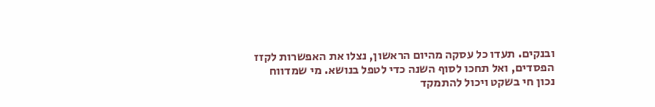ובנקים. תעדו כל עסקה מהיום הראשון, נצלו את האפשרות לקזז הפסדים, ואל תחכו לסוף השנה כדי לטפל בנושא. מי שמדווח נכון חי בשקט ויכול להתמקד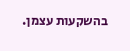בהשקעות עצמן.